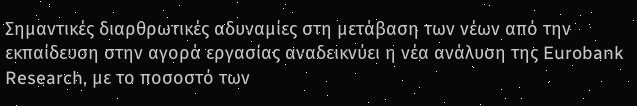Σημαντικές διαρθρωτικές αδυναμίες στη μετάβαση των νέων από την εκπαίδευση στην αγορά εργασίας αναδεικνύει η νέα ανάλυση της Eurobank Research, με το ποσοστό των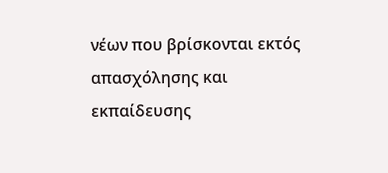νέων που βρίσκονται εκτός απασχόλησης και εκπαίδευσης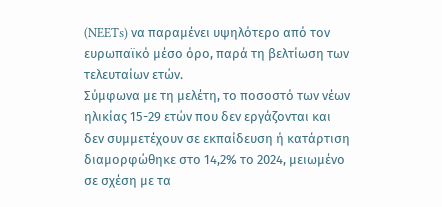(NEETs) να παραμένει υψηλότερο από τον ευρωπαϊκό μέσο όρο, παρά τη βελτίωση των τελευταίων ετών.
Σύμφωνα με τη μελέτη, το ποσοστό των νέων ηλικίας 15-29 ετών που δεν εργάζονται και δεν συμμετέχουν σε εκπαίδευση ή κατάρτιση διαμορφώθηκε στο 14,2% το 2024, μειωμένο σε σχέση με τα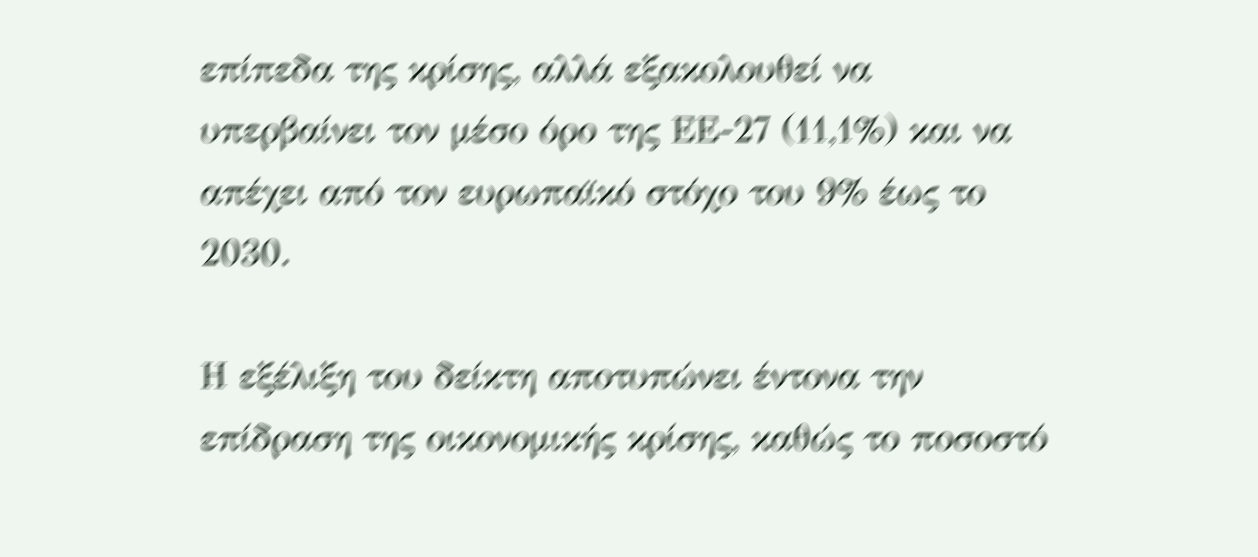επίπεδα της κρίσης, αλλά εξακολουθεί να υπερβαίνει τον μέσο όρο της ΕΕ-27 (11,1%) και να απέχει από τον ευρωπαϊκό στόχο του 9% έως το 2030.

Η εξέλιξη του δείκτη αποτυπώνει έντονα την επίδραση της οικονομικής κρίσης, καθώς το ποσοστό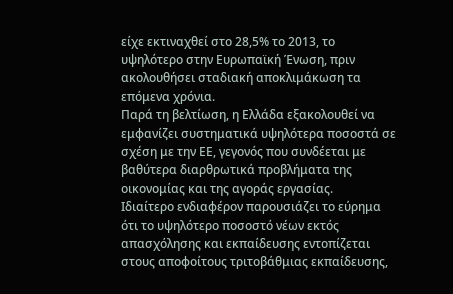είχε εκτιναχθεί στο 28,5% το 2013, το υψηλότερο στην Ευρωπαϊκή Ένωση, πριν ακολουθήσει σταδιακή αποκλιμάκωση τα επόμενα χρόνια.
Παρά τη βελτίωση, η Ελλάδα εξακολουθεί να εμφανίζει συστηματικά υψηλότερα ποσοστά σε σχέση με την ΕΕ, γεγονός που συνδέεται με βαθύτερα διαρθρωτικά προβλήματα της οικονομίας και της αγοράς εργασίας.
Ιδιαίτερο ενδιαφέρον παρουσιάζει το εύρημα ότι το υψηλότερο ποσοστό νέων εκτός απασχόλησης και εκπαίδευσης εντοπίζεται στους αποφοίτους τριτοβάθμιας εκπαίδευσης,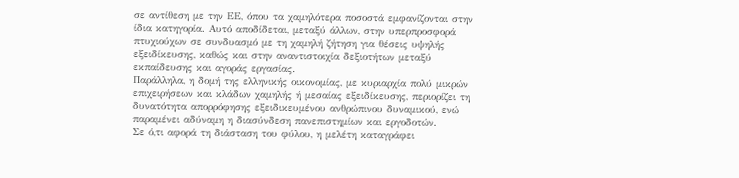σε αντίθεση με την ΕΕ, όπου τα χαμηλότερα ποσοστά εμφανίζονται στην ίδια κατηγορία. Αυτό αποδίδεται, μεταξύ άλλων, στην υπερπροσφορά πτυχιούχων σε συνδυασμό με τη χαμηλή ζήτηση για θέσεις υψηλής εξειδίκευσης, καθώς και στην αναντιστοιχία δεξιοτήτων μεταξύ εκπαίδευσης και αγοράς εργασίας.
Παράλληλα, η δομή της ελληνικής οικονομίας, με κυριαρχία πολύ μικρών επιχειρήσεων και κλάδων χαμηλής ή μεσαίας εξειδίκευσης, περιορίζει τη δυνατότητα απορρόφησης εξειδικευμένου ανθρώπινου δυναμικού, ενώ παραμένει αδύναμη η διασύνδεση πανεπιστημίων και εργοδοτών.
Σε ό,τι αφορά τη διάσταση του φύλου, η μελέτη καταγράφει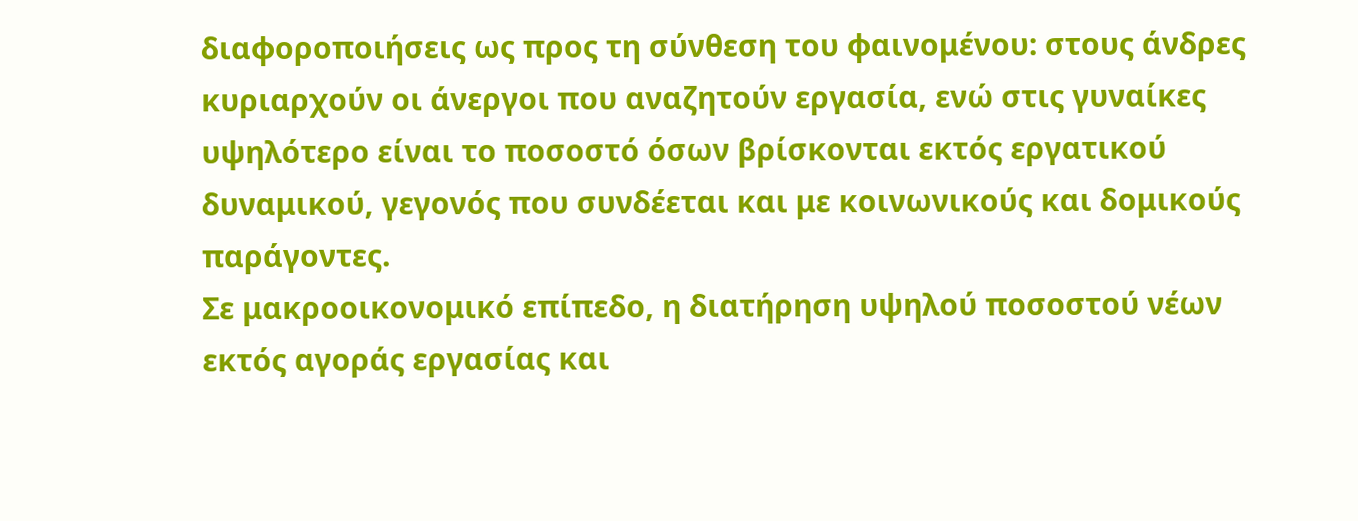διαφοροποιήσεις ως προς τη σύνθεση του φαινομένου: στους άνδρες κυριαρχούν οι άνεργοι που αναζητούν εργασία, ενώ στις γυναίκες υψηλότερο είναι το ποσοστό όσων βρίσκονται εκτός εργατικού δυναμικού, γεγονός που συνδέεται και με κοινωνικούς και δομικούς παράγοντες.
Σε μακροοικονομικό επίπεδο, η διατήρηση υψηλού ποσοστού νέων εκτός αγοράς εργασίας και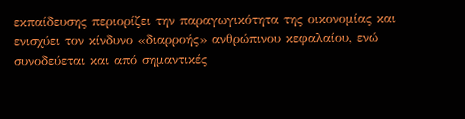εκπαίδευσης περιορίζει την παραγωγικότητα της οικονομίας και ενισχύει τον κίνδυνο «διαρροής» ανθρώπινου κεφαλαίου, ενώ συνοδεύεται και από σημαντικές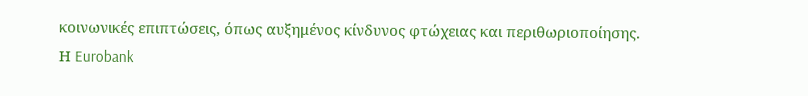κοινωνικές επιπτώσεις, όπως αυξημένος κίνδυνος φτώχειας και περιθωριοποίησης.
Η Eurobank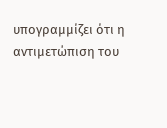υπογραμμίζει ότι η αντιμετώπιση του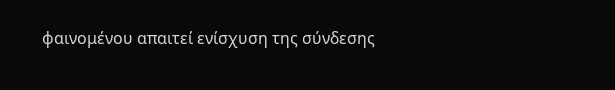φαινομένου απαιτεί ενίσχυση της σύνδεσης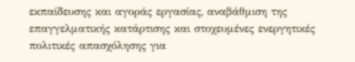εκπαίδευσης και αγοράς εργασίας, αναβάθμιση της επαγγελματικής κατάρτισης και στοχευμένες ενεργητικές πολιτικές απασχόλησης για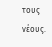τους νέους.